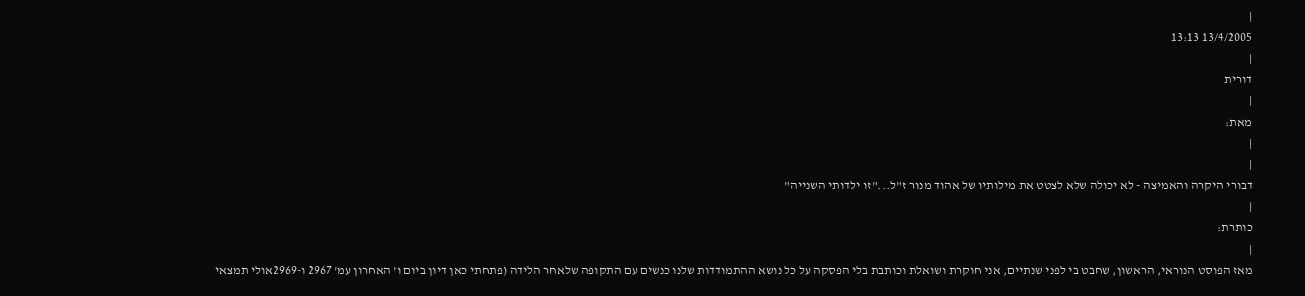|
13/4/2005 13:13
|
דורית
|
מאת:
|
|
דבורי היקרה והאמיצה - לא יכולה שלא לצטט את מילותיו של אהוד מנור ז"ל..."זו ילדותי השנייה"
|
כותרת:
|
מאז הפוסט הנוראי, הראשון, שחבט בי לפני שנתיים, אני חוקרת ושואלת וכותבת בלי הפסקה על כל נושא ההתמודדות שלנו כנשים עם התקופה שלאחר הלידה (פתחתי כאן דיון ביום ו' האחרון עמ' 2967 ו-2969אולי תמצאי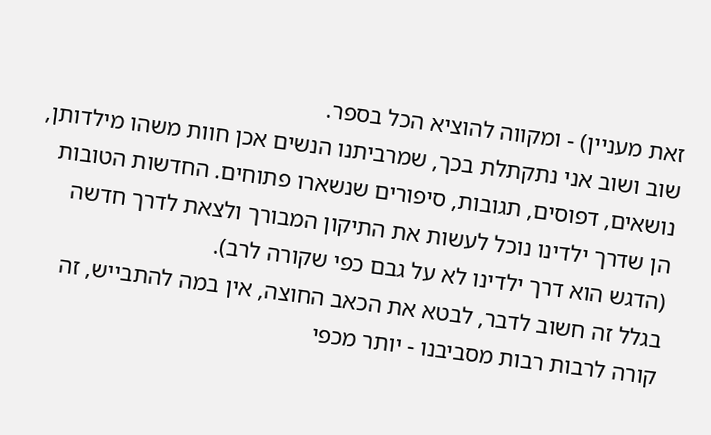זאת מעניין) - ומקווה להוציא הכל בספר.
שוב ושוב אני נתקתלת בכך, שמרביתנו הנשים אכן חוות משהו מילדותן, נושאים, דפוסים, תגובות, סיפורים שנשארו פתוחים. החדשות הטובות הן שדרך ילדינו נוכל לעשות את התיקון המבורך ולצאת לדרך חדשה (הדגש הוא דרך ילדינו לא על גבם כפי שקורה לרב).
בגלל זה חשוב לדבר, לבטא את הכאב החוצה, אין במה להתבייש, זה קורה לרבות רבות מסביבנו - יותר מכפי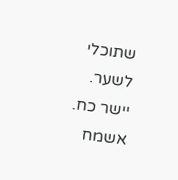שתוכלי לשער.
יישר כח. אשמח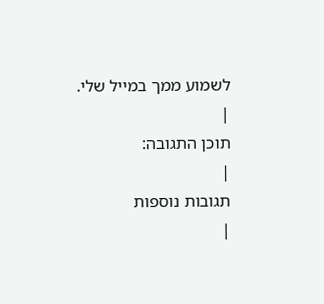לשמוע ממך במייל שלי.
|
תוכן התגובה:
|
תגובות נוספות
|